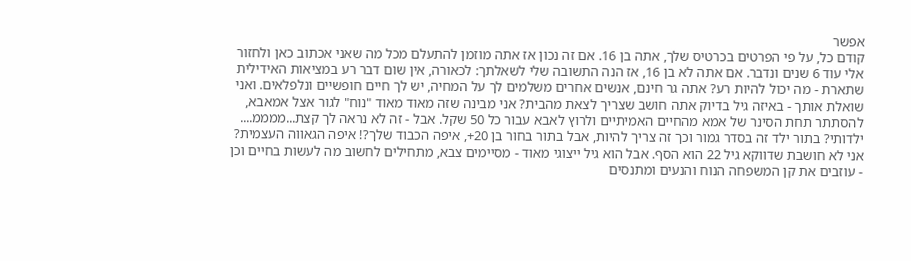אפשר
קודם כל, על פי הפרטים בכרטיס שלך, אתה בן 16. אם זה נכון אז אתה מוזמן להתעלם מכל מה שאני אכתוב כאן ולחזור אלי עוד 6 שנים ונדבר. אם אתה לא בן 16, אז הנה התשובה שלי לשאלתך: לכאורה, אין שום דבר רע במציאות האידילית שתארת - מה יכול להיות רע? אתה גר חינם, אנשים אחרים משלמים לך על המחיה, יש לך חיים חופשיים ונלפלאים. ואני שואלת אותך - באיזה גיל בדיוק אתה חושב שצריך לצאת מהבית? אני מבינה שזה מאוד מאוד "נוח" לגור אצל אמאבא, להסתתר תחת הסינר של אמא מהחיים האמיתיים ולרוץ לאבא עבור כל 50 שקל. אבל - זה לא נראה לך קצת...ממממ.... ילדותי? בתור ילד זה בסדר גמור וכך זה צריך להיות, אבל בתור בחור בן 20+, איפה הכבוד שלך?! איפה הגאווה העצמית? אני לא חושבת שדווקא גיל 22 הוא הסף. אבל הוא גיל ייצוגי מאוד - מסיימים צבא, מתחילים לחשוב מה לעשות בחיים וכן - עוזבים את קן המשפחה הנוח והנעים ומתנסים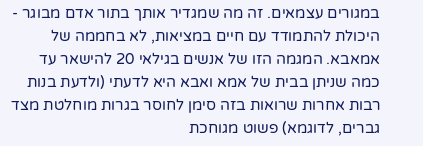במגורים עצמאים. זה מה שמגדיר אותך בתור אדם מבוגר - היכולת להתמודד עם חיים במציאות, לא בחממה של אמאבא. המגמה הזו של אנשים בגילאי 20 להישאר עד כמה שניתן בבית של אמא ואבא היא לדעתי (ולדעת בנות רבות אחרות שרואות בזה סימן לחוסר בגרות מוחלטת מצד גברים, לדוגמא) פשוט מגוחכת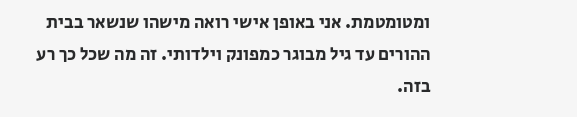ומטומטמת. אני באופן אישי רואה מישהו שנשאר בבית ההורים עד גיל מבוגר כמפונק וילדותי. זה מה שכל כך רע בזה.